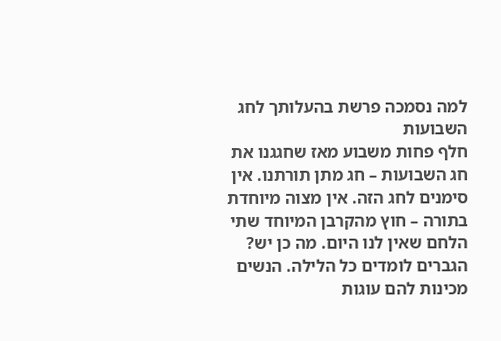למה נסמכה פרשת בהעלותך לחג השבועות
חלף פחות משבוע מאז שחגגנו את חג השבועות – חג מתן תורתנו. אין סימנים לחג הזה. אין מצוה מיוחדת בתורה – חוץ מהקרבן המיוחד שתי הלחם שאין לנו היום. מה כן יש? הגברים לומדים כל הלילה. הנשים מכינות להם עוגות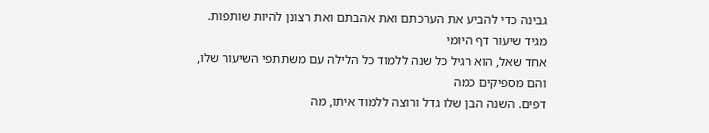גבינה כדי להביע את הערכתם ואת אהבתם ואת רצונן להיות שותפות.
מגיד שיעור דף היומי
אחד שאל, הוא רגיל כל שנה ללמוד כל הלילה עם משתתפי השיעור שלו, והם מספיקים כמה
דפים. השנה הבן שלו גדל ורוצה ללמוד איתו, מה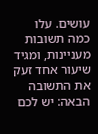עושים. עלו כמה תשובות מעניינות, ומגיד
שיעור אחד זעק את התשובה הבאה: יש לכם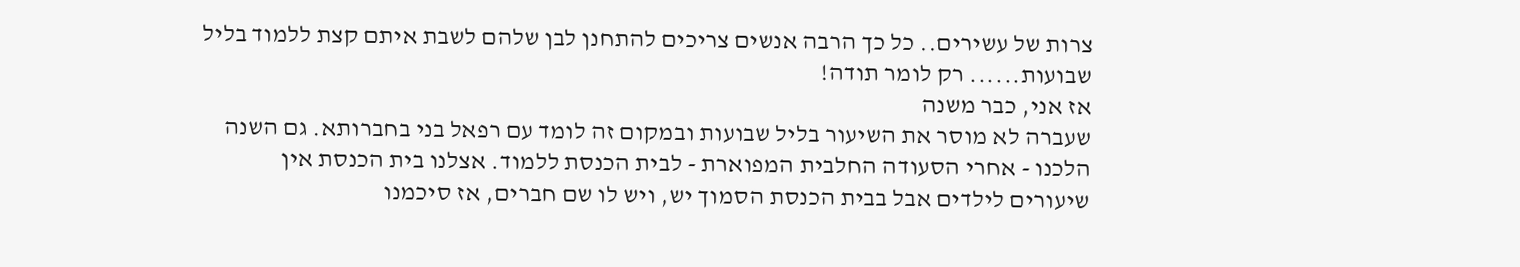צרות של עשירים.. כל כך הרבה אנשים צריכים להתחנן לבן שלהם לשבת איתם קצת ללמוד בליל
שבועות...... רק לומר תודה!
אז אני, כבר משנה
שעברה לא מוסר את השיעור בליל שבועות ובמקום זה לומד עם רפאל בני בחברותא. גם השנה
הלכנו - אחרי הסעודה החלבית המפוארת - לבית הכנסת ללמוד. אצלנו בית הכנסת אין
שיעורים לילדים אבל בבית הכנסת הסמוך יש, ויש לו שם חברים, אז סיכמנו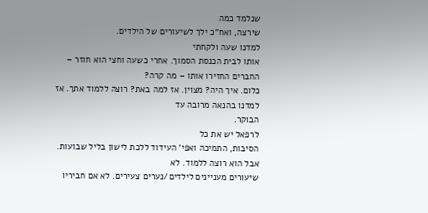שנלמד כמה
שירצה, ואח"כ ילך לשיעורים של הילדים.
למדנו שעה ולקחתי
אותו לבית הכנסת הסמוך. אחרי כשעה וחצי הוא חוזר – החברים החזירו אותו – מה קרה?
כלום. איך היה? מצוין. אז למה באת? רוצה ללמוד אתך. אז למדנו בהנאה מרובה עד
הבוקר.
לרפאל יש את כל
הסיבות, התמיכה ואפי' העידוד ללכת לישון בליל שבועות. אבל הוא רוצה ללמוד. לא
שיעורים מעניינים לילדים/נערים צעירים. לא אם חביריו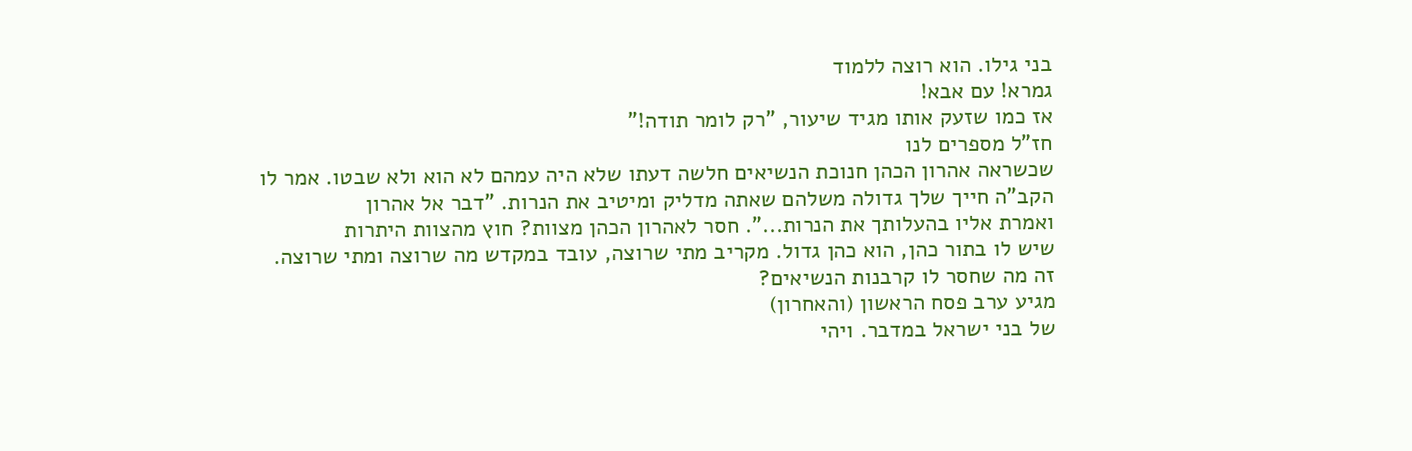בני גילו. הוא רוצה ללמוד
גמרא! עם אבא!
אז כמו שזעק אותו מגיד שיעור, "רק לומר תודה!"
חז"ל מספרים לנו
שכשראה אהרון הכהן חנוכת הנשיאים חלשה דעתו שלא היה עמהם לא הוא ולא שבטו. אמר לו
הקב"ה חייך שלך גדולה משלהם שאתה מדליק ומיטיב את הנרות. "דבר אל אהרון
ואמרת אליו בהעלותך את הנרות...". חסר לאהרון הכהן מצוות? חוץ מהצוות היתרות
שיש לו בתור כהן, הוא כהן גדול. מקריב מתי שרוצה, עובד במקדש מה שרוצה ומתי שרוצה.
זה מה שחסר לו קרבנות הנשיאים?
מגיע ערב פסח הראשון (והאחרון)
של בני ישראל במדבר. ויהי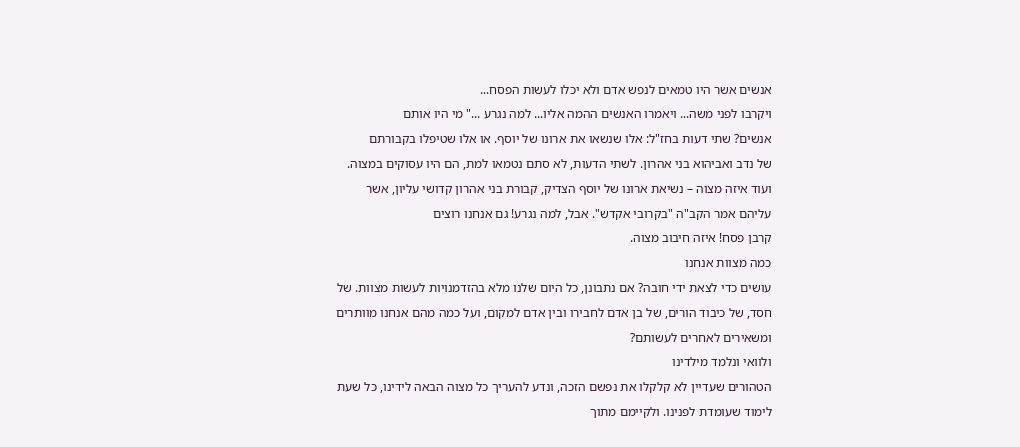אנשים אשר היו טמאים לנפש אדם ולא יכלו לעשות הפסח...
ויקרבו לפני משה... ויאמרו האנשים ההמה אליו... למה נגרע ..." מי היו אותם
אנשים? שתי דעות בחז"ל: אלו שנשאו את ארונו של יוסף. או אלו שטיפלו בקבורתם
של נדב ואביהוא בני אהרון. לשתי הדעות, לא סתם נטמאו למת, הם היו עסוקים במצוה.
ועוד איזה מצוה – נשיאת ארונו של יוסף הצדיק, קבורת בני אהרון קדושי עליון, אשר
עליהם אמר הקב"ה "בקרובי אקדש". אבל, למה נגרע! גם אנחנו רוצים
קרבן פסח! איזה חיבוב מצוה.
כמה מצוות אנחנו
עושים כדי לצאת ידי חובה? אם נתבונן, כל היום שלנו מלא בהזדמנויות לעשות מצוות. של
חסד, של כיבוד הורים, של בן אדם לחבירו ובין אדם למקום, ועל כמה מהם אנחנו מוותרים
ומשאירים לאחרים לעשותם?
ולוואי ונלמד מילדינו
הטהורים שעדיין לא קלקלו את נפשם הזכה, ונדע להעריך כל מצוה הבאה לידינו, כל שעת
לימוד שעומדת לפנינו. ולקיימם מתוך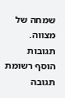שמחה של מצווה.
תגובות
הוסף רשומת תגובה